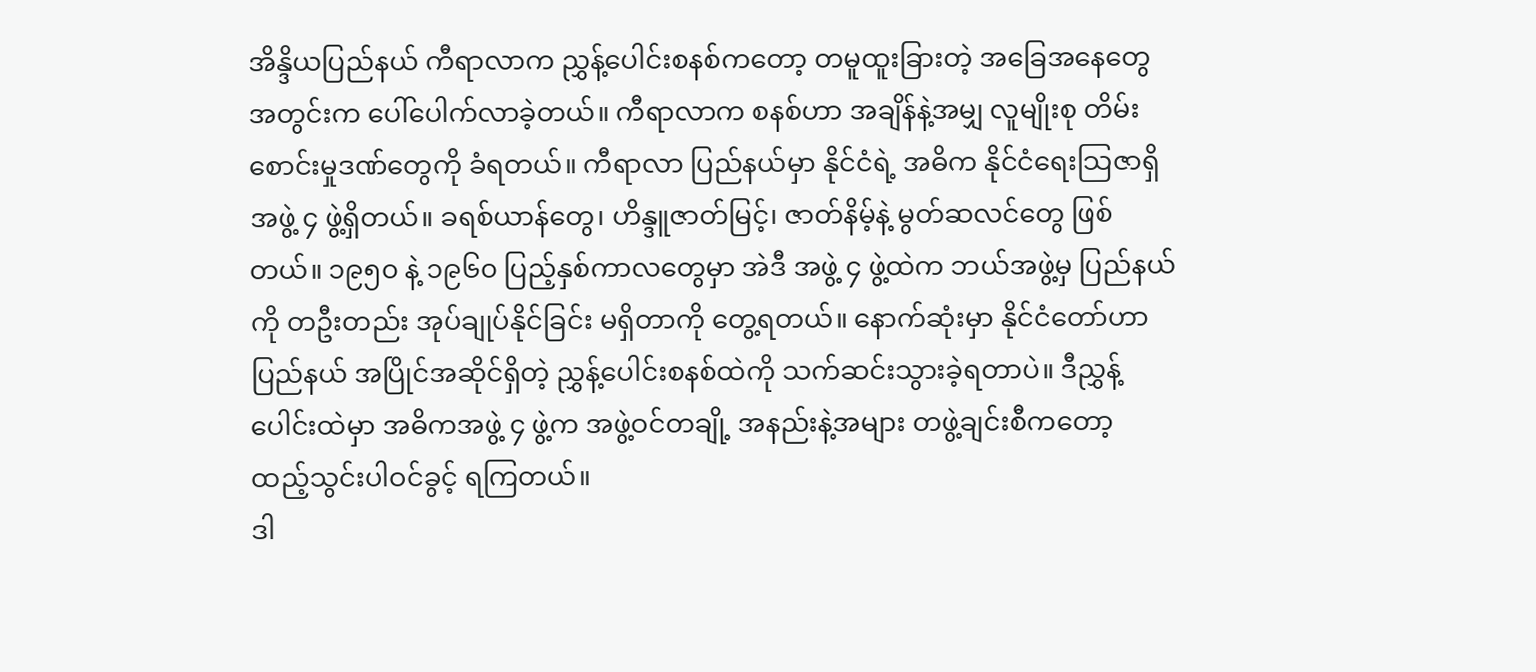အိန္ဒိယပြည်နယ် ကီရာလာက ညွှန့်ပေါင်းစနစ်ကတော့ တမူထူးခြားတဲ့ အခြေအနေတွေ အတွင်းက ပေါ်ပေါက်လာခဲ့တယ်။ ကီရာလာက စနစ်ဟာ အချိန်နဲ့အမျှ လူမျိုးစု တိမ်းစောင်းမှုဒဏ်တွေကို ခံရတယ်။ ကီရာလာ ပြည်နယ်မှာ နိုင်ငံရဲ့ အဓိက နိုင်ငံရေးသြဇာရှိ အဖွဲ့ ၄ ဖွဲ့ရှိတယ်။ ခရစ်ယာန်တွေ၊ ဟိန္ဒူဇာတ်မြင့်၊ ဇာတ်နိမ့်နဲ့ မွတ်ဆလင်တွေ ဖြစ်တယ်။ ၁၉၅၀ နဲ့ ၁၉၆၀ ပြည့်နှစ်ကာလတွေမှာ အဲဒီ အဖွဲ့ ၄ ဖွဲ့ထဲက ဘယ်အဖွဲ့မှ ပြည်နယ်ကို တဦးတည်း အုပ်ချုပ်နိုင်ခြင်း မရှိတာကို တွေ့ရတယ်။ နောက်ဆုံးမှာ နိုင်ငံတော်ဟာ ပြည်နယ် အပြိုင်အဆိုင်ရှိတဲ့ ညွှန့်ပေါင်းစနစ်ထဲကို သက်ဆင်းသွားခဲ့ရတာပဲ။ ဒီညွှန့်ပေါင်းထဲမှာ အဓိကအဖွဲ့ ၄ ဖွဲ့က အဖွဲ့ဝင်တချို့ အနည်းနဲ့အများ တဖွဲ့ချင်းစီကတော့ ထည့်သွင်းပါဝင်ခွင့် ရကြတယ်။
ဒါ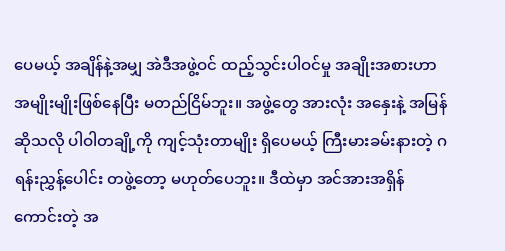ပေမယ့် အချိန်နဲ့အမျှ အဲဒီအဖွဲ့ဝင် ထည့်သွင်းပါဝင်မှု အချိုးအစားဟာ အမျိုးမျိုးဖြစ်နေပြီး မတည်ငြိမ်ဘူး။ အဖွဲ့တွေ အားလုံး အနှေးနဲ့ အမြန်ဆိုသလို ပါဝါတချို့ကို ကျင့်သုံးတာမျိုး ရှိပေမယ့် ကြီးမားခမ်းနားတဲ့ ဂရန်းညွှန့်ပေါင်း တဖွဲ့တော့ မဟုတ်ပေဘူး။ ဒီထဲမှာ အင်အားအရှိန်ကောင်းတဲ့ အ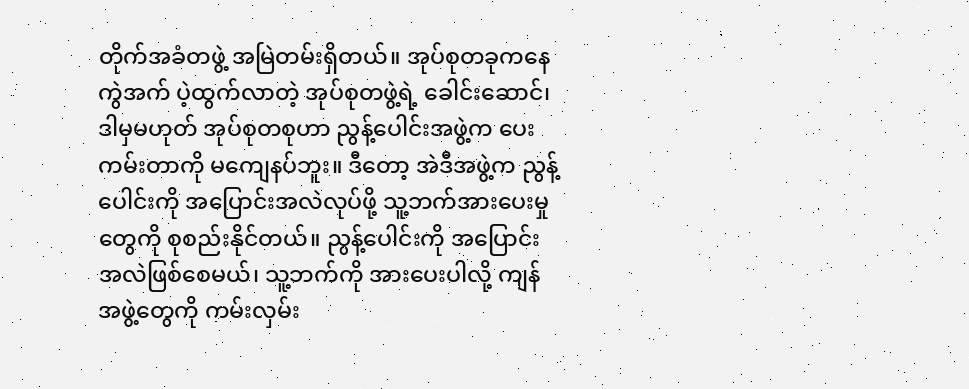တိုက်အခံတဖွဲ့ အမြဲတမ်းရှိတယ်။ အုပ်စုတခုကနေ ကွဲအက် ပဲ့ထွက်လာတဲ့ အုပ်စုတဖွဲ့ရဲ့ ခေါင်းဆောင်၊ ဒါမှမဟုတ် အုပ်စုတစုဟာ ညွန့်ပေါင်းအဖွဲ့က ပေးကမ်းတာကို မကျေနပ်ဘူး။ ဒီတော့ အဲဒီအဖွဲ့က ညွန့်ပေါင်းကို အပြောင်းအလဲလုပ်ဖို့ သူ့ဘက်အားပေးမှုတွေကို စုစည်းနိုင်တယ်။ ညွန့်ပေါင်းကို အပြောင်းအလဲဖြစ်စေမယ်၊ သူ့ဘက်ကို အားပေးပါလို့ ကျန်အဖွဲ့တွေကို ကမ်းလှမ်း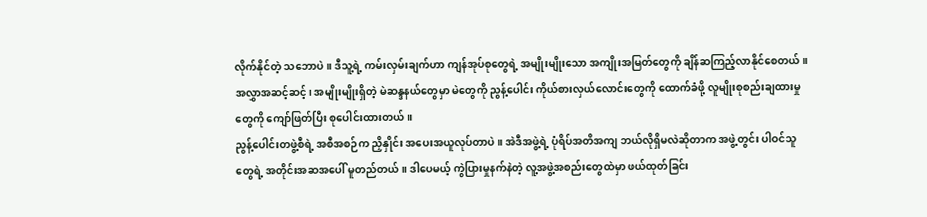လိုက်နိုင်တဲ့ သဘောပဲ။ ဒီသူ့ရဲ့ ကမ်းလှမ်းချက်ဟာ ကျန်အုပ်စုတွေရဲ့ အမျိုးမျိုးသော အကျိုးအမြတ်တွေကို ချိန်ဆကြည့်လာနိုင်စေတယ်။ အလွှာအဆင့်ဆင့်၊ အမျိုးမျိုးရှိတဲ့ မဲဆန္ဒနယ်တွေမှာ မဲတွေကို ညွန့်ပေါင်း ကိုယ်စားလှယ်လောင်းတွေကို ထောက်ခံဖို့ လူမျိုးစုစည်းချထားမှုတွေကို ကျော်ဖြတ်ပြီး စုပေါင်းထားတယ်။
ညွန့်ပေါင်းတဖွဲ့စီရဲ့ အစီအစဉ်က ညှိနှိုင်း အပေးအယူလုပ်တာပဲ။ အဲဒီအဖွဲ့ရဲ့ ပုံရိပ်အတိအကျ ဘယ်လိုရှိမလဲဆိုတာက အဖွဲ့တွင်း ပါဝင်သူတွေရဲ့ အတိုင်းအဆအပေါ် မူတည်တယ်။ ဒါပေမယ့် ကွဲပြားမှုနက်နဲတဲ့ လူ့အဖွဲ့အစည်းတွေထဲမှာ ဖယ်ထုတ်ခြင်း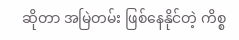ဆိုတာ အမြဲတမ်း ဖြစ်နေနိုင်တဲ့ ကိစ္စ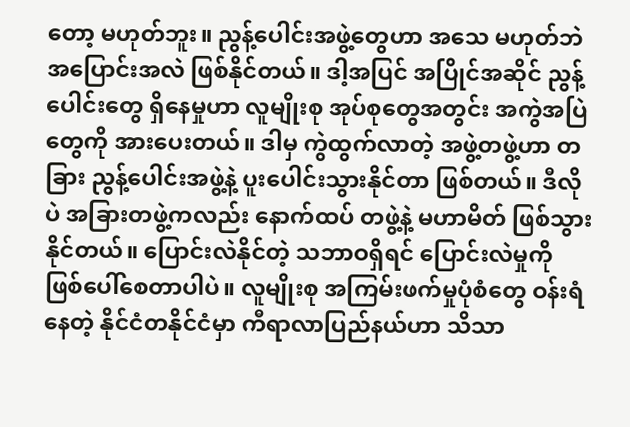တော့ မဟုတ်ဘူး။ ညွန့်ပေါင်းအဖွဲ့တွေဟာ အသေ မဟုတ်ဘဲ အပြောင်းအလဲ ဖြစ်နိုင်တယ်။ ဒါ့အပြင် အပြိုင်အဆိုင် ညွန့်ပေါင်းတွေ ရှိနေမှုဟာ လူမျိုးစု အုပ်စုတွေအတွင်း အကွဲအပြဲတွေကို အားပေးတယ်။ ဒါမှ ကွဲထွက်လာတဲ့ အဖွဲ့တဖွဲ့ဟာ တခြား ညွန့်ပေါင်းအဖွဲ့နဲ့ ပူးပေါင်းသွားနိုင်တာ ဖြစ်တယ်။ ဒီလိုပဲ အခြားတဖွဲ့ကလည်း နောက်ထပ် တဖွဲ့နဲ့ မဟာမိတ် ဖြစ်သွားနိုင်တယ်။ ပြောင်းလဲနိုင်တဲ့ သဘာဝရှိရင် ပြောင်းလဲမှုကို ဖြစ်ပေါ်စေတာပါပဲ။ လူမျိုးစု အကြမ်းဖက်မှုပုံစံတွေ ဝန်းရံနေတဲ့ နိုင်ငံတနိုင်ငံမှာ ကီရာလာပြည်နယ်ဟာ သိသာ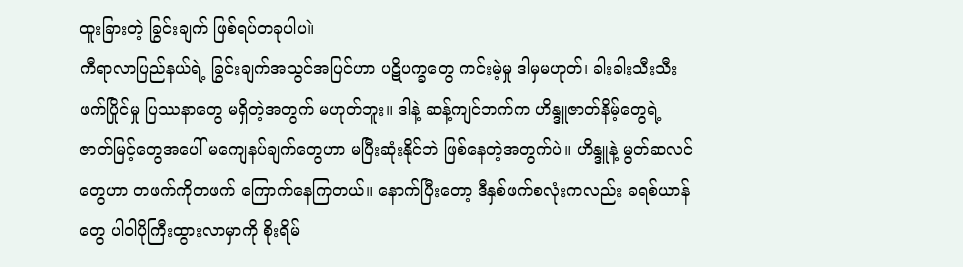ထူးခြားတဲ့ ခြွင်းချက် ဖြစ်ရပ်တခုပါပ။ဲ
ကီရာလာပြည်နယ်ရဲ့ ခြွင်းချက်အသွင်အပြင်ဟာ ပဋိပက္ခတွေ ကင်းမဲ့မှု ဒါမှမဟုတ်၊ ခါးခါးသီးသီး ဖက်ပြိုင်မှု ပြဿနာတွေ မရှိတဲ့အတွက် မဟုတ်ဘူး။ ဒါနဲ့ ဆန့်ကျင်ဘက်က ဟိန္ဒူဇာတ်နိမ့်တွေရဲ့ ဇာတ်မြင့်တွေအပေါ် မကျေနပ်ချက်တွေဟာ မပြီးဆုံးနိုင်ဘဲ ဖြစ်နေတဲ့အတွက်ပဲ။ ဟိန္ဒူနဲ့ မွတ်ဆလင်တွေဟာ တဖက်ကိုတဖက် ကြောက်နေကြတယ်။ နောက်ပြီးတော့ ဒီနှစ်ဖက်စလုံးကလည်း ခရစ်ယာန်တွေ ပါဝါပိုကြီးထွားလာမှာကို စိုးရိမ်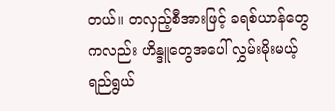တယ်။ တလှည့်စီအားဖြင့် ခရစ်ယာန်တွေကလည်း ဟိန္ဒူတွေအပေါ် လွှမ်းမိုးမယ့် ရည်ရွယ်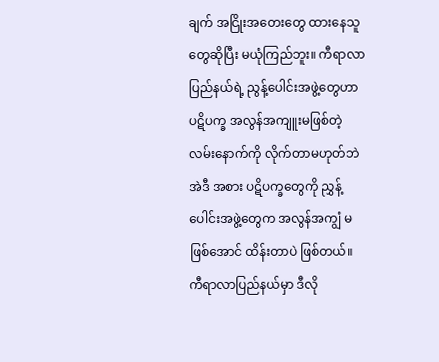ချက် အငြိုးအတေးတွေ ထားနေသူတွေဆိုပြီး မယုံကြည်ဘူး။ ကီရာလာပြည်နယ်ရဲ့ ညွန့်ပေါင်းအဖွဲ့တွေဟာ ပဋိပက္ခ အလွန်အကျူးမဖြစ်တဲ့ လမ်းနောက်ကို လိုက်တာမဟုတ်ဘဲ အဲဒီ အစား ပဋိပက္ခတွေကို ညွှန့်ပေါင်းအဖွဲ့တွေက အလွန်အကျွံ မဖြစ်အောင် ထိန်းတာပဲ ဖြစ်တယ်။
ကီရာလာပြည်နယ်မှာ ဒီလို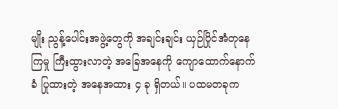မျိုး ညွန့်ပေါင်းအဖွဲ့တွေကို အချင်းချင်း ယှဉ်ပြိုင်အံတုနေကြမှု ကြီးထွားလာတဲ့ အခြေအနေကို ကျောထောက်နောက်ခံ ပြုထားတဲ့ အနေအထား ၄ ခု ရှိတယ်။ ပထမတခုက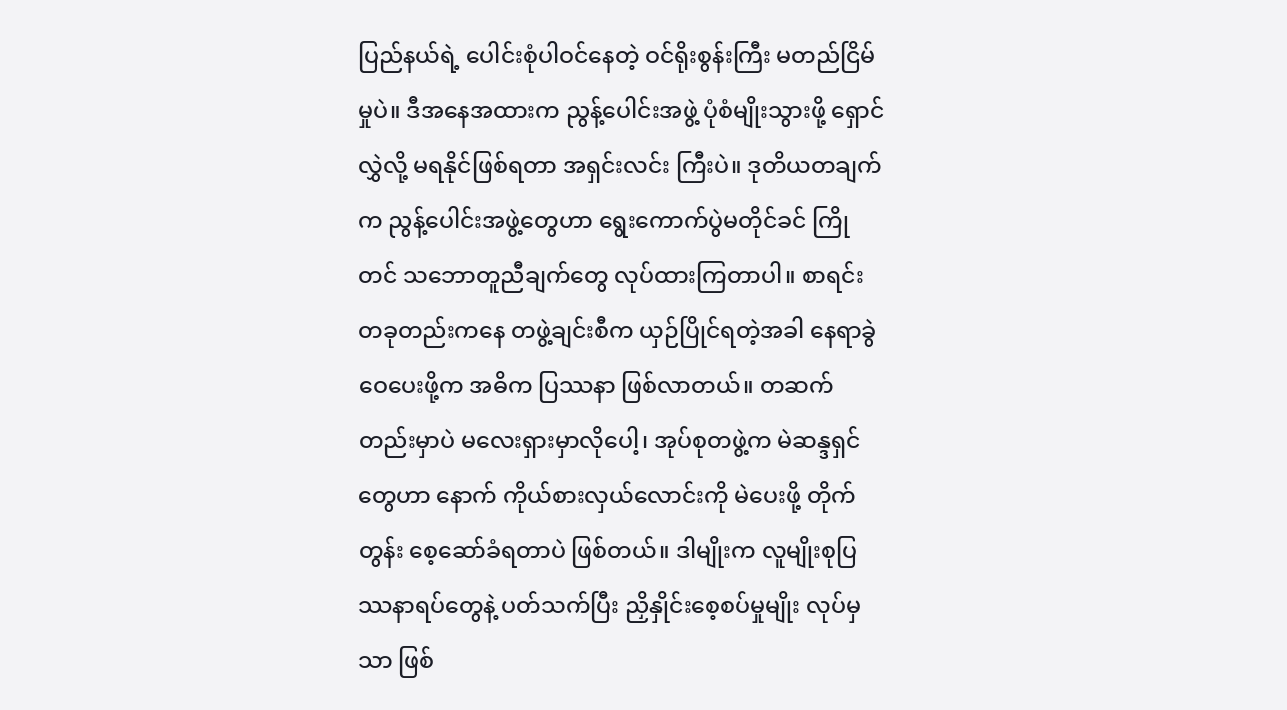ပြည်နယ်ရဲ့ ပေါင်းစုံပါဝင်နေတဲ့ ဝင်ရိုးစွန်းကြီး မတည်ငြိမ်မှုပဲ။ ဒီအနေအထားက ညွန့်ပေါင်းအဖွဲ့ ပုံစံမျိုးသွားဖို့ ရှောင်လွှဲလို့ မရနိုင်ဖြစ်ရတာ အရှင်းလင်း ကြီးပဲ။ ဒုတိယတချက်က ညွန့်ပေါင်းအဖွဲ့တွေဟာ ရွေးကောက်ပွဲမတိုင်ခင် ကြိုတင် သဘောတူညီချက်တွေ လုပ်ထားကြတာပါ။ စာရင်းတခုတည်းကနေ တဖွဲ့ချင်းစီက ယှဉ်ပြိုင်ရတဲ့အခါ နေရာခွဲဝေပေးဖို့က အဓိက ပြဿနာ ဖြစ်လာတယ်။ တဆက်တည်းမှာပဲ မလေးရှားမှာလိုပေါ့၊ အုပ်စုတဖွဲ့က မဲဆန္ဒရှင်တွေဟာ နောက် ကိုယ်စားလှယ်လောင်းကို မဲပေးဖို့ တိုက်တွန်း စေ့ဆော်ခံရတာပဲ ဖြစ်တယ်။ ဒါမျိုးက လူမျိုးစုပြဿနာရပ်တွေနဲ့ ပတ်သက်ပြီး ညှိနှိုင်းစေ့စပ်မှုမျိုး လုပ်မှသာ ဖြစ်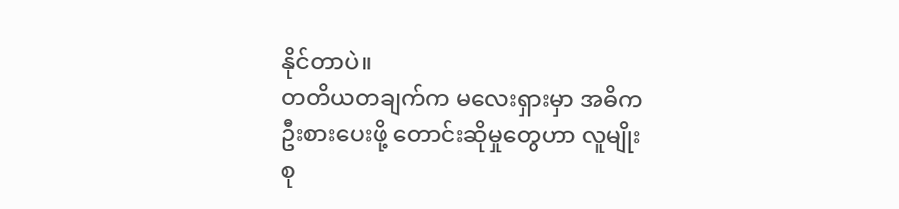နိုင်တာပဲ။
တတိယတချက်က မလေးရှားမှာ အဓိက ဦးစားပေးဖို့ တောင်းဆိုမှုတွေဟာ လူမျိုးစု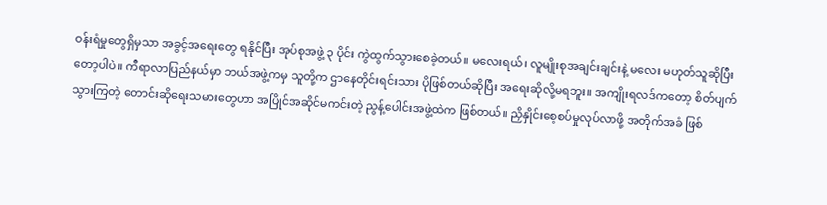ဝန်းရံမှုတွေရှိမှသာ အခွင့်အရေးတွေ ရနိုင်ပြီး အုပ်စုအဖွဲ့ ၃ ပိုင်း ကွဲထွက်သွားစေခဲ့တယ်။ မလေးရယ်၊ လူမျိုးစုအချင်းချင်းနဲ့ မလေး မဟုတ်သူဆိုပြီးတော့ပါပဲ။ ကီရာလာပြည်နယ်မှာ ဘယ်အဖွဲ့ကမှ သူတို့က ဌာနေတိုင်းရင်းသား ပိုဖြစ်တယ်ဆိုပြီး အရေးဆိုလို့မရဘူး။ အကျိုးရလဒ်ကတော့ စိတ်ပျက်သွားကြတဲ့ တောင်းဆိုရေးသမားတွေဟာ အပြိုင်အဆိုင်မကင်းတဲ့ ညွန့်ပေါင်းအဖွဲ့ထဲက ဖြစ်တယ်။ ညှိနှိုင်းစေ့စပ်မှုလုပ်လာဖို့ အတိုက်အခံ ဖြစ်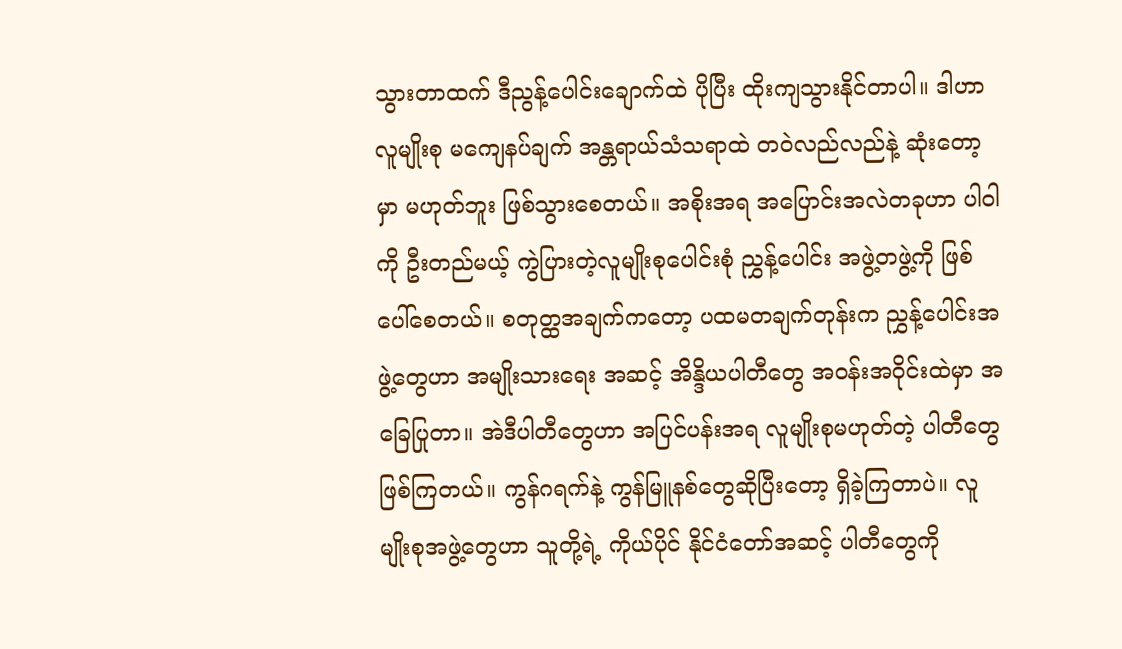သွားတာထက် ဒီညွန့်ပေါင်းချောက်ထဲ ပိုပြီး ထိုးကျသွားနိုင်တာပါ။ ဒါဟာ လူမျိုးစု မကျေနပ်ချက် အန္တရာယ်သံသရာထဲ တဝဲလည်လည်နဲ့ ဆုံးတော့မှာ မဟုတ်ဘူး ဖြစ်သွားစေတယ်။ အစိုးအရ အပြောင်းအလဲတခုဟာ ပါဝါကို ဦးတည်မယ့် ကွဲပြားတဲ့လူမျိုးစုပေါင်းစုံ ညွှန့်ပေါင်း အဖွဲ့တဖွဲ့ကို ဖြစ်ပေါ်စေတယ်။ စတုတ္ထအချက်ကတော့ ပထမတချက်တုန်းက ညွှန့်ပေါင်းအဖွဲ့တွေဟာ အမျိုးသားရေး အဆင့် အိန္ဒိယပါတီတွေ အဝန်းအဝိုင်းထဲမှာ အခြေပြုတာ။ အဲဒီပါတီတွေဟာ အပြင်ပန်းအရ လူမျိုးစုမဟုတ်တဲ့ ပါတီတွေ
ဖြစ်ကြတယ်။ ကွန်ဂရက်နဲ့ ကွန်မြူနစ်တွေဆိုပြီးတော့ ရှိခဲ့ကြတာပဲ။ လူမျိုးစုအဖွဲ့တွေဟာ သူတို့ရဲ့ ကိုယ်ပိုင် နိုင်ငံတော်အဆင့် ပါတီတွေကို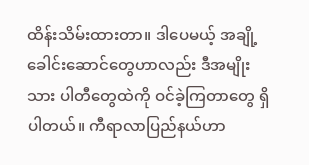ထိန်းသိမ်းထားတာ။ ဒါပေမယ့် အချို့ ခေါင်းဆောင်တွေဟာလည်း ဒီအမျိုးသား ပါတီတွေထဲကို ဝင်ခဲ့ကြတာတွေ ရှိပါတယ်။ ကီရာလာပြည်နယ်ဟာ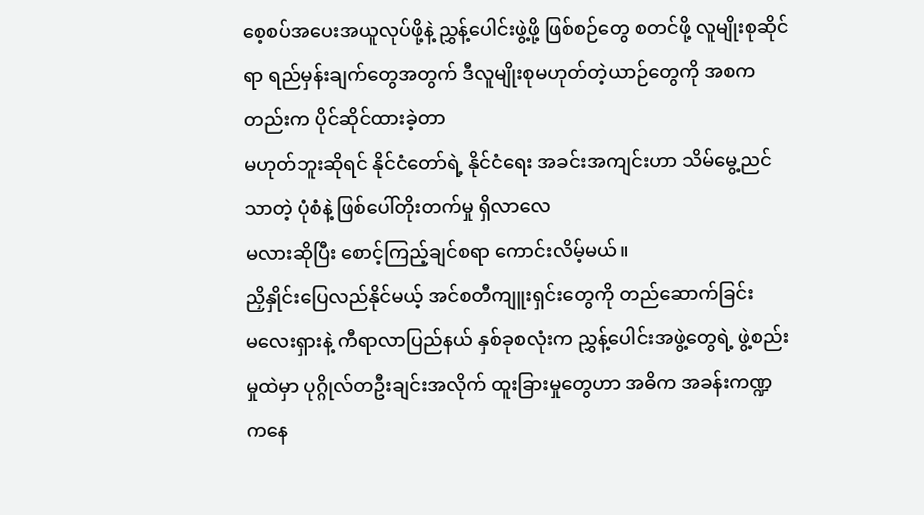စေ့စပ်အပေးအယူလုပ်ဖို့နဲ့ ညွှန့်ပေါင်းဖွဲ့ဖို့ ဖြစ်စဉ်တွေ စတင်ဖို့ လူမျိုးစုဆိုင်ရာ ရည်မှန်းချက်တွေအတွက် ဒီလူမျိုးစုမဟုတ်တဲ့ယာဉ်တွေကို အစကတည်းက ပိုင်ဆိုင်ထားခဲ့တာ
မဟုတ်ဘူးဆိုရင် နိုင်ငံတော်ရဲ့ နိုင်ငံရေး အခင်းအကျင်းဟာ သိမ်မွေ့ညင်သာတဲ့ ပုံစံနဲ့ ဖြစ်ပေါ်တိုးတက်မှု ရှိလာလေ
မလားဆိုပြီး စောင့်ကြည့်ချင်စရာ ကောင်းလိမ့်မယ်။
ညှိနှိုင်းပြေလည်နိုင်မယ့် အင်စတီကျူးရှင်းတွေကို တည်ဆောက်ခြင်း
မလေးရှားနဲ့ ကီရာလာပြည်နယ် နှစ်ခုစလုံးက ညွှန့်ပေါင်းအဖွဲ့တွေရဲ့ ဖွဲ့စည်းမှုထဲမှာ ပုဂ္ဂိုလ်တဦးချင်းအလိုက် ထူးခြားမှုတွေဟာ အဓိက အခန်းကဏ္ဍကနေ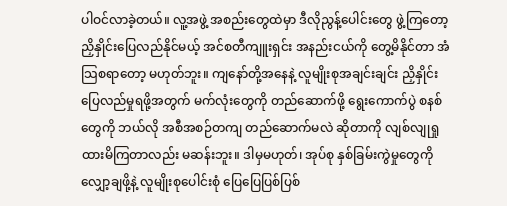ပါဝင်လာခဲ့တယ်။ လူ့အဖွဲ့ အစည်းတွေထဲမှာ ဒီလိုညွန့်ပေါင်းတွေ ဖွဲ့ကြတော့ ညှိနှိုင်းပြေလည်နိုင်မယ့် အင်စတီကျူးရှင်း အနည်းငယ်ကို တွေ့မိနိုင်တာ အံသြစရာတော့ မဟုတ်ဘူး။ ကျနော်တို့အနေနဲ့ လူမျိုးစုအချင်းချင်း ညှိနှိုင်းပြေလည်မှုရဖို့အတွက် မက်လုံးတွေကို တည်ဆောက်ဖို့ ရွေးကောက်ပွဲ စနစ်တွေကို ဘယ်လို အစီအစဉ်တကျ တည်ဆောက်မလဲ ဆိုတာကို လျစ်လျုရှုထားမိကြတာလည်း မဆန်းဘူး။ ဒါမှမဟုတ်၊ အုပ်စု နှစ်ခြမ်းကွဲမှုတွေကို လျှော့ချဖို့နဲ့ လူမျိုးစုပေါင်းစုံ ပြေပြေပြစ်ပြစ်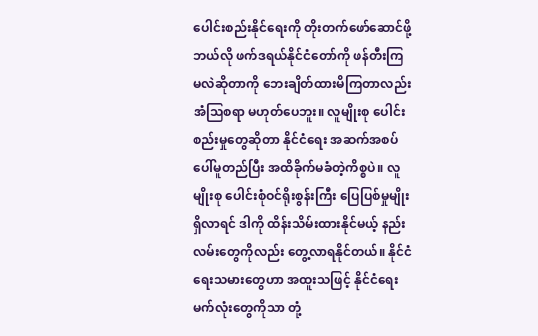ပေါင်းစည်းနိုင်ရေးကို တိုးတက်ဖော်ဆောင်ဖို့ ဘယ်လို ဖက်ဒရယ်နိုင်ငံတော်ကို ဖန်တီးကြမလဲဆိုတာကို ဘေးချိတ်ထားမိကြတာလည်း အံသြစရာ မဟုတ်ပေဘူး။ လူမျိုးစု ပေါင်းစည်းမှုတွေဆိုတာ နိုင်ငံရေး အဆက်အစပ် ပေါ်မူတည်ပြီး အထိခိုက်မခံတဲ့ကိစ္စပဲ။ လူမျိုးစု ပေါင်းစုံဝင်ရိုးစွန်းကြီး ပြေပြစ်မှုမျိုး ရှိလာရင် ဒါကို ထိန်းသိမ်းထားနိုင်မယ့် နည်းလမ်းတွေကိုလည်း တွေ့လာရနိုင်တယ်။ နိုင်ငံရေးသမားတွေဟာ အထူးသဖြင့် နိုင်ငံရေးမက်လုံးတွေကိုသာ တုံ့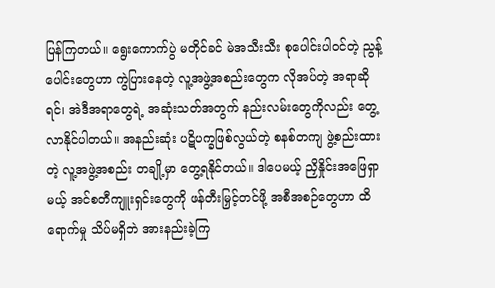ပြန်ကြတယ်။ ရွေးကောက်ပွဲ မတိုင်ခင် မဲအသီးသီး စုပေါင်းပါဝင်တဲ့ ညွန့်ပေါင်းတွေဟာ ကွဲပြားနေတဲ့ လူ့အဖွဲ့အစည်းတွေက လိုအပ်တဲ့ အရာဆိုရင်၊ အဲဒီအရာတွေရဲ့ အဆုံးသတ်အတွက် နည်းလမ်းတွေကိုလည်း တွေ့လာနိုင်ပါတယ်။ အနည်းဆုံး ပဋိပက္ခဖြစ်လွယ်တဲ့ စနစ်တကျ ဖွဲ့စည်းထားတဲ့ လူ့အဖွဲ့အစည်း တချို့မှာ တွေ့ရနိုင်တယ်။ ဒါပေမယ့် ညှိနှိုင်းအဖြေရှာမယ့် အင်စတီကျူးရှင်းတွေကို ဖန်တီးမြှင့်တင်ဖို့ အစီအစဉ်တွေဟာ ထိရောက်မှု သိပ်မရှိဘဲ အားနည်းခဲ့ကြ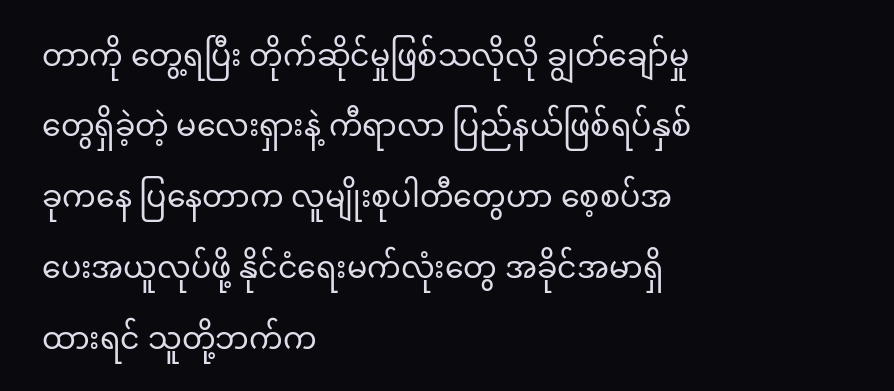တာကို တွေ့ရပြီး တိုက်ဆိုင်မှုဖြစ်သလိုလို ချွတ်ချော်မှုတွေရှိခဲ့တဲ့ မလေးရှားနဲ့ ကီရာလာ ပြည်နယ်ဖြစ်ရပ်နှစ်ခုကနေ ပြနေတာက လူမျိုးစုပါတီတွေဟာ စေ့စပ်အပေးအယူလုပ်ဖို့ နိုင်ငံရေးမက်လုံးတွေ အခိုင်အမာရှိထားရင် သူတို့ဘက်က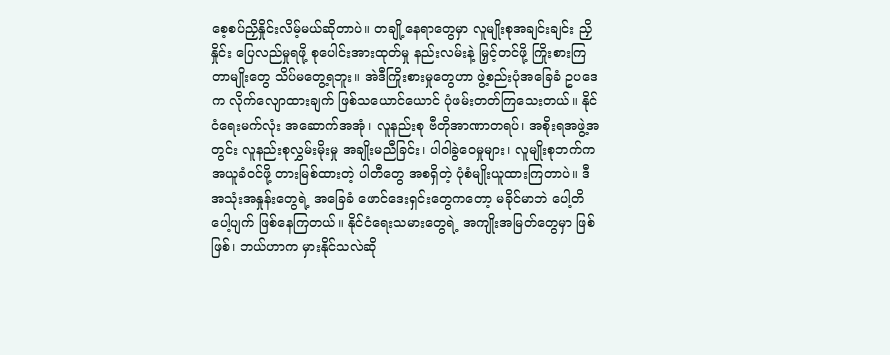စေ့စပ်ညှိနှိုင်းလိမ့်မယ်ဆိုတာပဲ။ တချို့နေရာတွေမှာ လူမျိုးစုအချင်းချင်း ညှိနှိုင်း ပြေလည်မှုရဖို့ စုပေါင်းအားထုတ်မှု နည်းလမ်းနဲ့ မြှင့်တင်ဖို့ ကြိုးစားကြတာမျိုးတွေ သိပ်မတွေ့ရဘူး။ အဲဒီကြိုးစားမှုတွေဟာ ဖွဲ့စည်းပုံအခြေခံ ဥပဒေက လိုက်လျောထားချက် ဖြစ်သယောင်ယောင် ပုံဖမ်းတတ်ကြသေးတယ်။ နိုင်ငံရေးမက်လုံး အဆောက်အအုံ၊ လူနည်းစု ဗီတိုအာဏာတရပ်၊ အစိုးရအဖွဲ့အတွင်း လူနည်းစုလွှမ်းမိုးမှု အချိုးမညီခြင်း၊ ပါဝါခွဲဝေမှုများ၊ လူမျိုးစုဘက်က အယူခံဝင်ဖို့ တားမြစ်ထားတဲ့ ပါတီတွေ အစရှိတဲ့ ပုံစံမျိုးယူထားကြတာပဲ။ ဒီအသုံးအနှုန်းတွေရဲ့ အခြေခံ ဖောင်ဒေးရှင်းတွေကတော့ မခိုင်မာဘဲ ပေါ့တိပေါ့ပျက် ဖြစ်နေကြတယ်။ နိုင်ငံရေးသမားတွေရဲ့ အကျိုးအမြတ်တွေမှာ ဖြစ်ဖြစ်၊ ဘယ်ဟာက မှားနိုင်သလဲဆို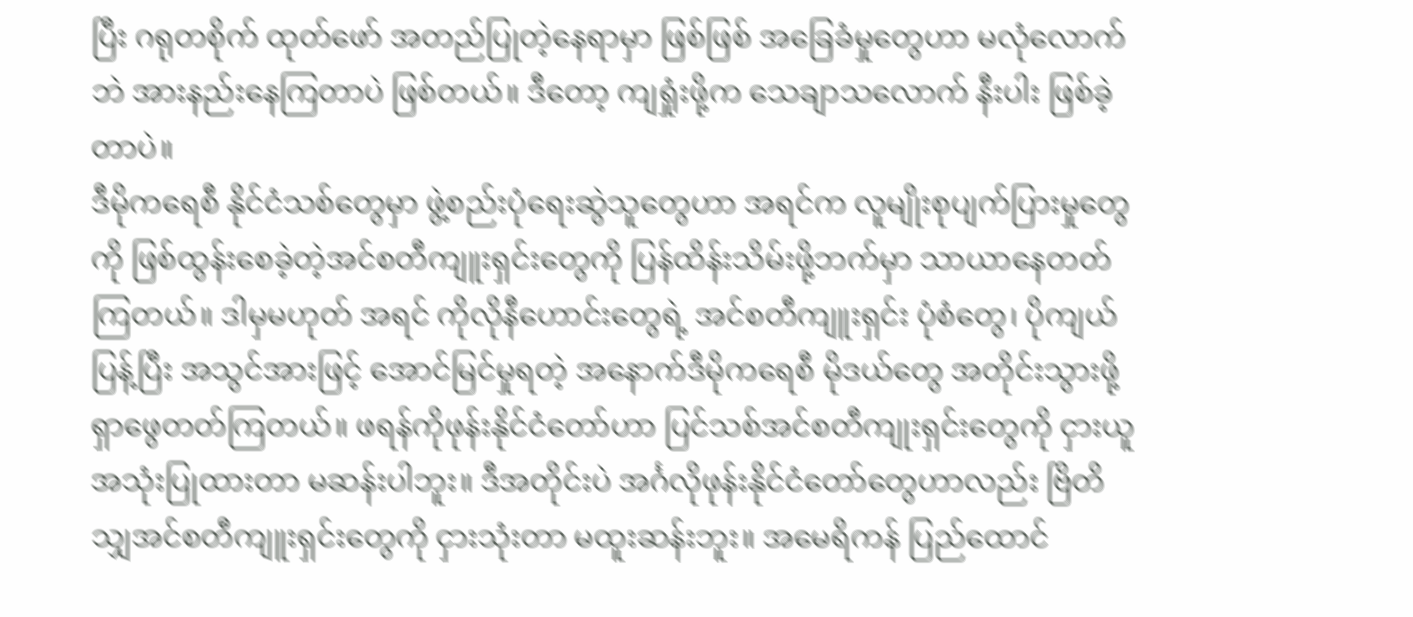ပြီး ဂရုတစိုက် ထုတ်ဖော် အတည်ပြုတဲ့နေရာမှာ ဖြစ်ဖြစ် အခြေခံမှုတွေဟာ မလုံလောက်ဘဲ အားနည်းနေကြတာပဲ ဖြစ်တယ်။ ဒီတော့ ကျရှုံးဖို့က သေချာသလောက် နီးပါး ဖြစ်ခဲ့တာပဲ။
ဒီမိုကရေစီ နိုင်ငံသစ်တွေမှာ ဖွဲ့စည်းပုံရေးဆွဲသူတွေဟာ အရင်က လူမျိုးစုပျက်ပြားမှုတွေကို ဖြစ်ထွန်းစေခဲ့တဲ့အင်စတီကျူးရှင်းတွေကို ပြန်ထိန်းသိမ်းဖို့ဘက်မှာ သာယာနေတတ်ကြတယ်။ ဒါမှမဟုတ် အရင် ကိုလိုနီဟောင်းတွေရဲ့ အင်စတီကျူးရှင်း ပုံစံတွေ၊ ပိုကျယ်ပြန့်ပြီး အသွင်အားဖြင့် အောင်မြင်မှုရတဲ့ အနောက်ဒီမိုကရေစီ မိုဒယ်တွေ အတိုင်းသွားဖို့ရှာဖွေတတ်ကြတယ်။ ဖရန်ကိုဖုန်းနိုင်ငံတော်ဟာ ပြင်သစ်အင်စတီကျုးရှင်းတွေကို ငှားယူအသုံးပြုထားတာ မဆန်းပါဘူး။ ဒီအတိုင်းပဲ အင်္ဂလိုဖုန်းနိုင်ငံတော်တွေဟာလည်း ဗြိတိသျှအင်စတီကျူးရှင်းတွေကို ငှားသုံးတာ မထူးဆန်းဘူး။ အမေရိကန် ပြည်ထောင်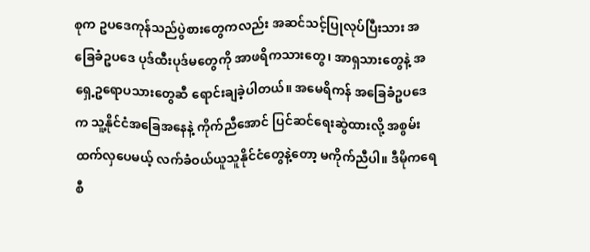စုက ဥပဒေကုန်သည်ပွဲစားတွေကလည်း အဆင်သင့်ပြုလုပ်ပြီးသား အခြေခံဥပဒေ ပုဒ်ထီးပုဒ်မတွေကို အာဖရိကသားတွေ၊ အာရှသားတွေနဲ့ အရှေ့ဥရောပသားတွေဆီ ရောင်းချခဲ့ပါတယ်။ အမေရိကန် အခြေခံဥပဒေက သူ့နိုင်ငံအခြေအနေနဲ့ ကိုက်ညီအောင် ပြင်ဆင်ရေးဆွဲထားလို့ အစွမ်းထက်လှပေမယ့် လက်ခံဝယ်ယူသူနိုင်ငံတွေနဲ့တော့ မကိုက်ညီပါ။ ဒီမိုကရေစီ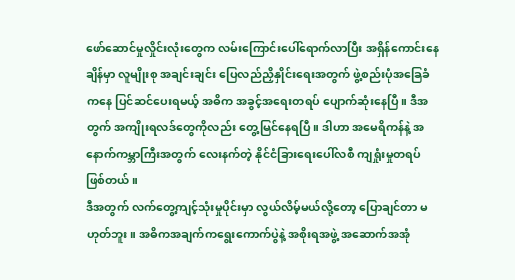ဖော်ဆောင်မှုလှိုင်းလုံးတွေက လမ်းကြောင်းပေါ်ရောက်လာပြီး အရှိန်ကောင်းနေချိန်မှာ လူမျိုးစု အချင်းချင်း ပြေလည်ညှိနှိုင်းရေးအတွက် ဖွဲ့စည်းပုံအခြေခံကနေ ပြင်ဆင်ပေးရမယ့် အဓိက အခွင့်အရေးတရပ် ပျောက်ဆုံးနေပြီ။ ဒီအတွက် အကျိုးရလဒ်တွေကိုလည်း တွေ့မြင်နေရပြီ။ ဒါဟာ အမေရိကန်နဲ့ အနောက်ကမ္ဘာကြီးအတွက် လေးနက်တဲ့ နိုင်ငံခြားရေးပေါ်လစီ ကျရှုံးမှုတရပ် ဖြစ်တယ်။
ဒီအတွက် လက်တွေ့ကျင့်သုံးမှုပိုင်းမှာ လွယ်လိမ့်မယ်လို့တော့ ပြောချင်တာ မဟုတ်ဘူး။ အဓိကအချက်ကရွေးကောက်ပွဲနဲ့ အစိုးရအဖွဲ့ အဆောက်အအုံ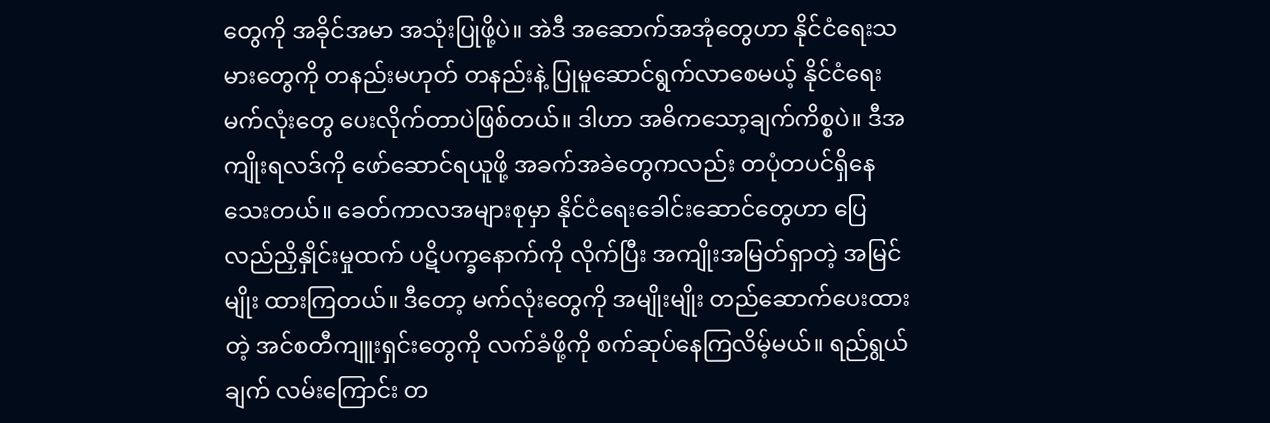တွေကို အခိုင်အမာ အသုံးပြုဖို့ပဲ။ အဲဒီ အဆောက်အအုံတွေဟာ နိုင်ငံရေးသမားတွေကို တနည်းမဟုတ် တနည်းနဲ့ ပြုမူဆောင်ရွက်လာစေမယ့် နိုင်ငံရေးမက်လုံးတွေ ပေးလိုက်တာပဲဖြစ်တယ်။ ဒါဟာ အဓိကသော့ချက်ကိစ္စပဲ။ ဒီအကျိုးရလဒ်ကို ဖော်ဆောင်ရယူဖို့ အခက်အခဲတွေကလည်း တပုံတပင်ရှိနေသေးတယ်။ ခေတ်ကာလအများစုမှာ နိုင်ငံရေးခေါင်းဆောင်တွေဟာ ပြေလည်ညှိနှိုင်းမှုထက် ပဋိပက္ခနောက်ကို လိုက်ပြီး အကျိုးအမြတ်ရှာတဲ့ အမြင်မျိုး ထားကြတယ်။ ဒီတော့ မက်လုံးတွေကို အမျိုးမျိုး တည်ဆောက်ပေးထားတဲ့ အင်စတီကျူးရှင်းတွေကို လက်ခံဖို့ကို စက်ဆုပ်နေကြလိမ့်မယ်။ ရည်ရွယ်ချက် လမ်းကြောင်း တ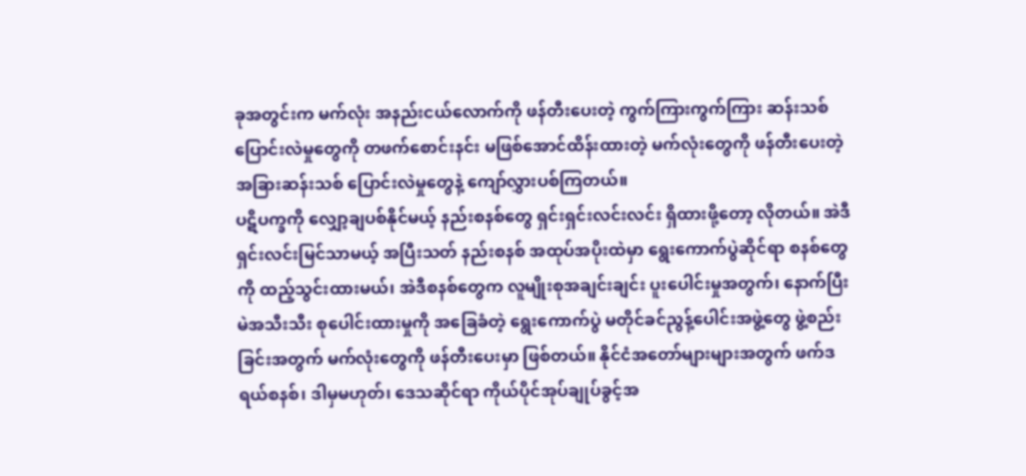ခုအတွင်းက မက်လုံး အနည်းငယ်လောက်ကို ဖန်တီးပေးတဲ့ ကွက်ကြားကွက်ကြား ဆန်းသစ် ပြောင်းလဲမှုတွေကို တဖက်စောင်းနင်း မဖြစ်အောင်ထိန်းထားတဲ့ မက်လုံးတွေကို ဖန်တီးပေးတဲ့ အခြားဆန်းသစ် ပြောင်းလဲမှုတွေနဲ့ ကျော်လွှားပစ်ကြတယ်။
ပဋိပက္ခကို လျှော့ချပစ်နိုင်မယ့် နည်းစနစ်တွေ ရှင်းရှင်းလင်းလင်း ရှိထားဖို့တော့ လိုတယ်။ အဲဒီ ရှင်းလင်းမြင်သာမယ့် အပြီးသတ် နည်းစနစ် အထုပ်အပိုးထဲမှာ ရွေးကောက်ပွဲဆိုင်ရာ စနစ်တွေကို ထည့်သွင်းထားမယ်၊ အဲဒီစနစ်တွေက လူမျိုးစုအချင်းချင်း ပူးပေါင်းမှုအတွက်၊ နောက်ပြီး မဲအသီးသီး စုပေါင်းထားမှုကို အခြေခံတဲ့ ရွေးကောက်ပွဲ မတိုင်ခင်ညွန့်ပေါင်းအဖွဲ့တွေ ဖွဲ့စည်းခြင်းအတွက် မက်လုံးတွေကို ဖန်တီးပေးမှာ ဖြစ်တယ်။ နိုင်ငံအတော်များများအတွက် ဖက်ဒရယ်စနစ်၊ ဒါမှမဟုတ်၊ ဒေသဆိုင်ရာ ကိုယ်ပိုင်အုပ်ချုပ်ခွင့်အ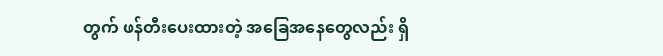တွက် ဖန်တီးပေးထားတဲ့ အခြေအနေတွေလည်း ရှိ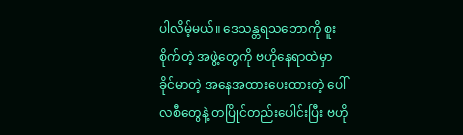ပါလိမ့်မယ်။ ဒေသန္တရသဘောကို စူးစိုက်တဲ့ အဖွဲ့တွေကို ဗဟိုနေရာထဲမှာ ခိုင်မာတဲ့ အနေအထားပေးထားတဲ့ ပေါ်လစီတွေနဲ့ တပြိုင်တည်းပေါင်းပြီး ဗဟို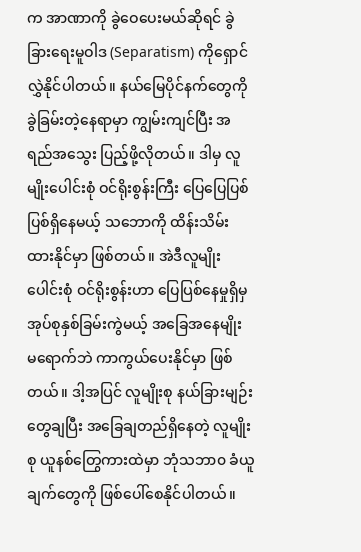က အာဏာကို ခွဲဝေပေးမယ်ဆိုရင် ခွဲခြားရေးမူဝါဒ (Separatism) ကိုရှောင်လွှဲနိုင်ပါတယ်။ နယ်မြေပိုင်နက်တွေကို ခွဲခြမ်းတဲ့နေရာမှာ ကျွမ်းကျင်ပြီး အရည်အသွေး ပြည့်ဖို့လိုတယ်။ ဒါမှ လူမျိုးပေါင်းစုံ ဝင်ရိုးစွန်းကြီး ပြေပြေပြစ်ပြစ်ရှိနေမယ့် သဘောကို ထိန်းသိမ်းထားနိုင်မှာ ဖြစ်တယ်။ အဲဒီလူမျိုးပေါင်းစုံ ဝင်ရိုးစွန်းဟာ ပြေပြစ်နေမှုရှိမှ အုပ်စုနှစ်ခြမ်းကွဲမယ့် အခြေအနေမျိုး မရောက်ဘဲ ကာကွယ်ပေးနိုင်မှာ ဖြစ်တယ်။ ဒါ့အပြင် လူမျိုးစု နယ်ခြားမျဉ်းတွေချပြီး အခြေချတည်ရှိနေတဲ့ လူမျိုးစု ယူနစ်တြွေကားထဲမှာ ဘုံသဘာ၀ ခံယူချက်တွေကို ဖြစ်ပေါ်စေနိုင်ပါတယ်။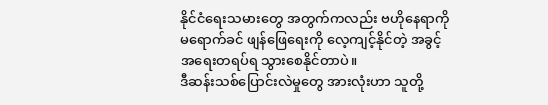နိုင်ငံရေးသမားတွေ အတွက်ကလည်း ဗဟိုနေရာကို မရောက်ခင် ဖျန်ဖြေရေးကို လေ့ကျင့်နိုင်တဲ့ အခွင့်အရေးတရပ်ရ သွားစေနိုင်တာပဲ။
ဒီဆန်းသစ်ပြောင်းလဲမှုတွေ အားလုံးဟာ သူတို့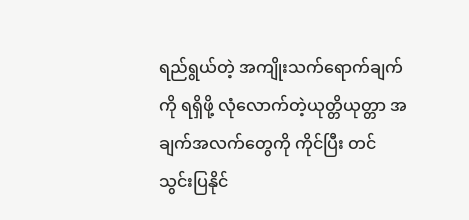ရည်ရွယ်တဲ့ အကျိုးသက်ရောက်ချက်ကို ရရှိဖို့ လုံလောက်တဲ့ယုတ္တိယုတ္တာ အချက်အလက်တွေကို ကိုင်ပြီး တင်သွင်းပြနိုင်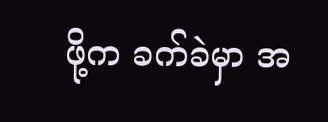ဖို့က ခက်ခဲမှာ အ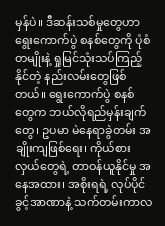မှန်ပဲ။ ဒီဆန်းသစ်မှုတွေဟာ ရွေးကောက်ပွဲ စနစ်တွေကို ပုံစံတမျိုးနဲ့ ရှုမြင်သုံးသပ်ကြည့်နိုင်တဲ့ နည်းလမ်းတွေဖြစ်တယ်။ ရွေးကောက်ပွဲ စနစ်တွေက ဘယ်လိုရည်မှန်းချက်တွေ၊ ဥပမာ မဲနေရာခွဲတမ်း အချိုးကျဖြစ်ရေး၊ ကိုယ်စားလှယ်တွေရဲ့ တာဝန်ယူနိုင်မှု အနေအထား၊ အစိုးရရဲ့ လုပ်ပိုင်ခွင့်အာဏာနဲ့ သက်တမ်းကာလ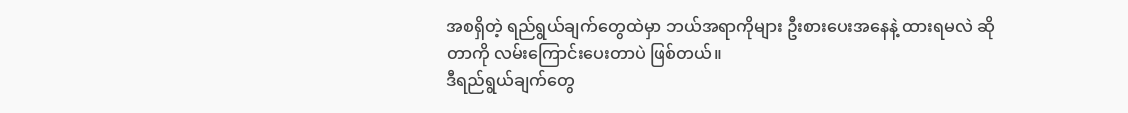အစရှိတဲ့ ရည်ရွယ်ချက်တွေထဲမှာ ဘယ်အရာကိုများ ဦးစားပေးအနေနဲ့ ထားရမလဲ ဆိုတာကို လမ်းကြောင်းပေးတာပဲ ဖြစ်တယ်။
ဒီရည်ရွယ်ချက်တွေ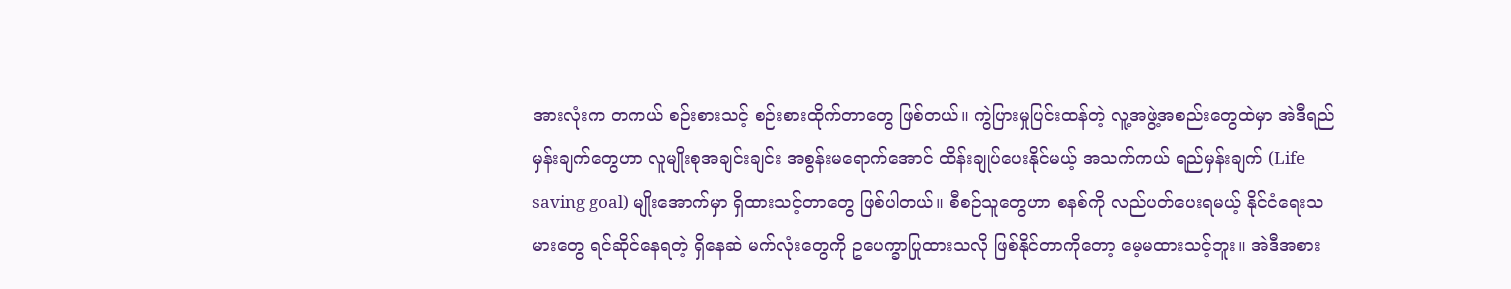အားလုံးက တကယ် စဉ်းစားသင့် စဉ်းစားထိုက်တာတွေ ဖြစ်တယ်။ ကွဲပြားမှုပြင်းထန်တဲ့ လူ့အဖွဲ့အစည်းတွေထဲမှာ အဲဒီရည်မှန်းချက်တွေဟာ လူမျိုးစုအချင်းချင်း အစွန်းမရောက်အောင် ထိန်းချုပ်ပေးနိုင်မယ့် အသက်ကယ် ရည်မှန်းချက် (Life saving goal) မျိုးအောက်မှာ ရှိထားသင့်တာတွေ ဖြစ်ပါတယ်။ စီစဉ်သူတွေဟာ စနစ်ကို လည်ပတ်ပေးရမယ့် နိုင်ငံရေးသမားတွေ ရင်ဆိုင်နေရတဲ့ ရှိနေဆဲ မက်လုံးတွေကို ဥပေက္ခာပြုထားသလို ဖြစ်နိုင်တာကိုတော့ မေ့မထားသင့်ဘူး။ အဲဒီအစား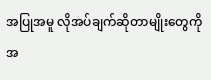အပြုအမူ လိုအပ်ချက်ဆိုတာမျိုးတွေကို အ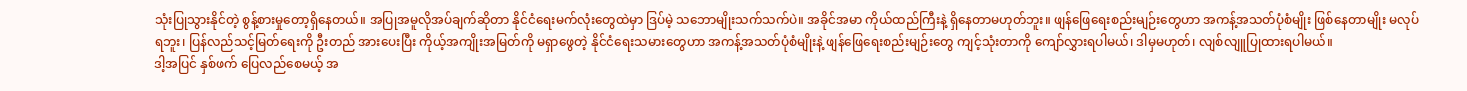သုံးပြုသွားနိုင်တဲ့ စွန့်စားမှုတော့ရှိနေတယ်။ အပြုအမူလိုအပ်ချက်ဆိုတာ နိုင်ငံရေးမက်လုံးတွေထဲမှာ ဒြပ်မဲ့ သဘောမျိုးသက်သက်ပဲ။ အခိုင်အမာ ကိုယ်ထည်ကြီးနဲ့ ရှိနေတာမဟုတ်ဘူး။ ဖျန်ဖြေရေးစည်းမျဉ်းတွေဟာ အကန့်အသတ်ပုံစံမျိုး ဖြစ်နေတာမျိုး မလုပ်ရဘူး၊ ပြန်လည်သင့်မြတ်ရေးကို ဦးတည် အားပေးပြီး ကိုယ့်အကျိုးအမြတ်ကို မရှာဖွေတဲ့ နိုင်ငံရေးသမားတွေဟာ အကန့်အသတ်ပုံစံမျိုးနဲ့ ဖျန်ဖြေရေးစည်းမျဉ်းတွေ ကျင့်သုံးတာကို ကျော်လွှားရပါမယ်၊ ဒါမှမဟုတ်၊ လျစ်လျူပြုထားရပါမယ်။
ဒါ့အပြင် နှစ်ဖက် ပြေလည်စေမယ့် အ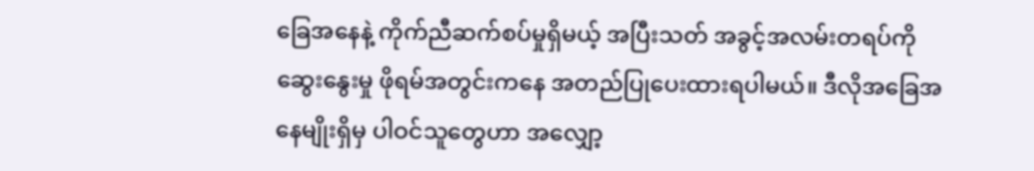ခြေအနေနဲ့ ကိုက်ညီဆက်စပ်မှုရှိမယ့် အပြီးသတ် အခွင့်အလမ်းတရပ်ကို ဆွေးနွေးမှု ဖိုရမ်အတွင်းကနေ အတည်ပြုပေးထားရပါမယ်။ ဒီလိုအခြေအနေမျိုးရှိမှ ပါဝင်သူတွေဟာ အလျှော့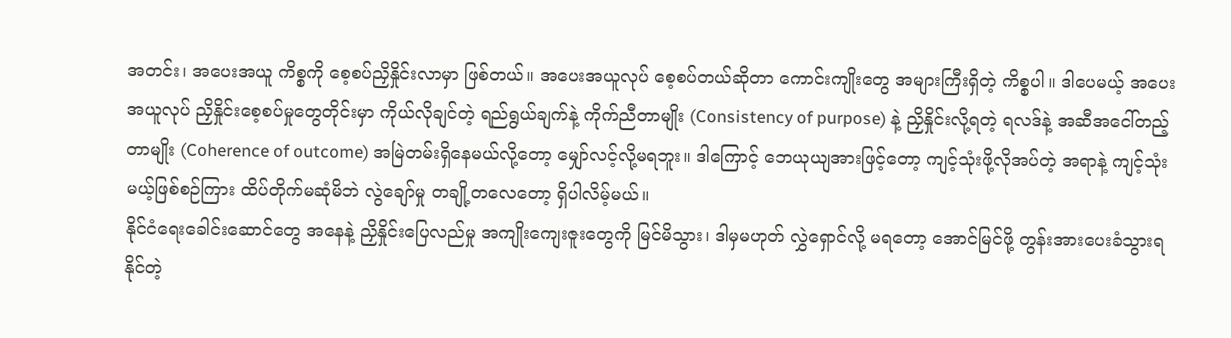အတင်း၊ အပေးအယူ ကိစ္စကို စေ့စပ်ညှိနှိုင်းလာမှာ ဖြစ်တယ်။ အပေးအယူလုပ် စေ့စပ်တယ်ဆိုတာ ကောင်းကျိုးတွေ အများကြီးရှိတဲ့ ကိစ္စပါ။ ဒါပေမယ့် အပေးအယူလုပ် ညှိနှိုင်းစေ့စပ်မှုတွေတိုင်းမှာ ကိုယ်လိုချင်တဲ့ ရည်ရွယ်ချက်နဲ့ ကိုက်ညီတာမျိုး (Consistency of purpose) နဲ့ ညှိနှိုင်းလို့ရတဲ့ ရလဒ်နဲ့ အဆီအငေါ်တည့်တာမျိုး (Coherence of outcome) အမြဲတမ်းရှိနေမယ်လို့တော့ မျှော်လင့်လို့မရဘူး။ ဒါကြောင့် ဘေယုယျအားဖြင့်တော့ ကျင့်သုံးဖို့လိုအပ်တဲ့ အရာနဲ့ ကျင့်သုံးမယ့်ဖြစ်စဉ်ကြား ထိပ်တိုက်မဆုံမိဘဲ လွဲချော်မှု တချို့တလေတော့ ရှိပါလိမ့်မယ်။
နိုင်ငံရေးခေါင်းဆောင်တွေ အနေနဲ့ ညှိနှိုင်းပြေလည်မှု အကျိုးကျေးဇူးတွေကို မြင်မိသွား၊ ဒါမှမဟုတ် လွှဲရှောင်လို့ မရတော့ အောင်မြင်ဖို့ တွန်းအားပေးခံသွားရနိုင်တဲ့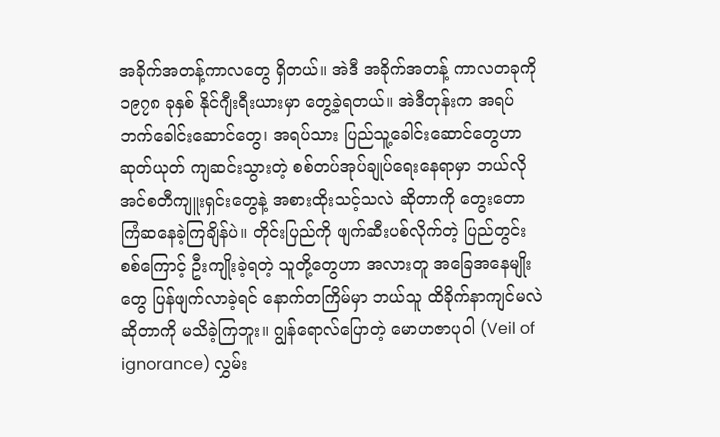အခိုက်အတန့်ကာလတွေ ရှိတယ်။ အဲဒီ အခိုက်အတန့် ကာလတခုကို ၁၉၇၈ ခုနှစ် နိုင်ဂျီးရီးယားမှာ တွေ့ခဲ့ရတယ်။ အဲဒီတုန်းက အရပ်ဘက်ခေါင်းဆောင်တွေ၊ အရပ်သား ပြည်သူ့ခေါင်းဆောင်တွေဟာ ဆုတ်ယုတ် ကျဆင်းသွားတဲ့ စစ်တပ်အုပ်ချုပ်ရေးနေရာမှာ ဘယ်လို အင်စတီကျူးရှင်းတွေနဲ့ အစားထိုးသင့်သလဲ ဆိုတာကို တွေးတောကြံဆနေခဲ့ကြချိန်ပဲ။ တိုင်းပြည်ကို ဖျက်ဆီးပစ်လိုက်တဲ့ ပြည်တွင်းစစ်ကြောင့် ဦးကျိုးခဲ့ရတဲ့ သူတို့တွေဟာ အလားတူ အခြေအနေမျိုးတွေ ပြန်ဖျက်လာခဲ့ရင် နောက်တကြိမ်မှာ ဘယ်သူ ထိခိုက်နာကျင်မလဲ ဆိုတာကို မသိခဲ့ကြဘူး။ ဂျွန်ရောလ်ပြောတဲ့ မောဟဇာပုဝါ (Veil of ignorance) လွှမ်း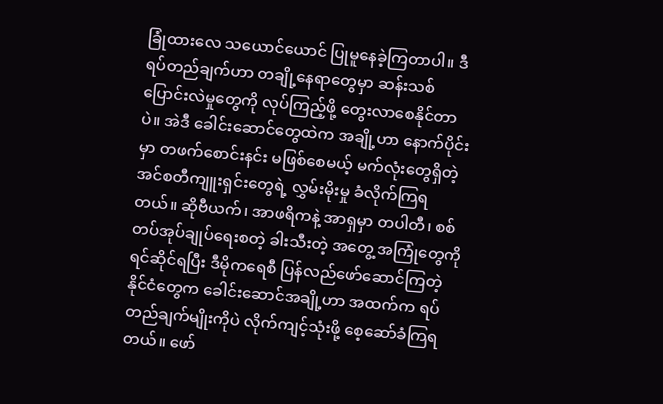ခြုံထားလေ သယောင်ယောင် ပြုမူနေခဲ့ကြတာပါ။ ဒီရပ်တည်ချက်ဟာ တချို့နေရာတွေမှာ ဆန်းသစ်ပြောင်းလဲမှုတွေကို လုပ်ကြည့်ဖို့ တွေးလာစေနိုင်တာပဲ။ အဲဒီ ခေါင်းဆောင်တွေထဲက အချို့ဟာ နောက်ပိုင်းမှာ တဖက်စောင်းနင်း မဖြစ်စေမယ့် မက်လုံးတွေရှိတဲ့ အင်စတီကျူးရှင်းတွေရဲ့ လွှမ်းမိုးမှု ခံလိုက်ကြရတယ်။ ဆိုဗီယက်၊ အာဖရိကနဲ့ အာရှမှာ တပါတီ၊ စစ်တပ်အုပ်ချုပ်ရေးစတဲ့ ခါးသီးတဲ့ အတွေ့ အကြုံတွေကို ရင်ဆိုင်ရပြီး ဒီမိုကရေစီ ပြန်လည်ဖော်ဆောင်ကြတဲ့ နိုင်ငံတွေက ခေါင်းဆောင်အချို့ဟာ အထက်က ရပ်တည်ချက်မျိုးကိုပဲ လိုက်ကျင့်သုံးဖို့ စေ့ဆော်ခံကြရတယ်။ ဖော်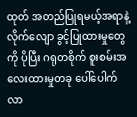ထုတ် အတည်ပြုရမယ့်အရာနဲ့ လိုက်လျော ခွင့်ပြုထားမှုတွေကို ပိုပြီး ဂရုတစိုက် စူးစမ်းအလေးထားမှုတခု ပေါ်ပေါက်လာ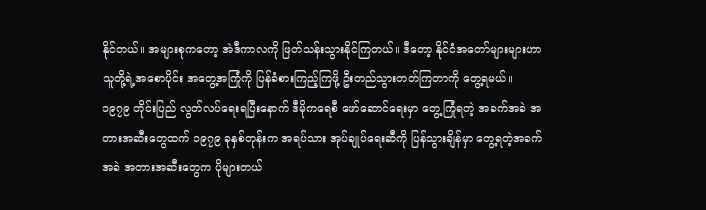နိုင်တယ်။ အများစုကတော့ အဲဒီကာလကို ဖြတ်သန်းသွားနိုင်ကြတယ်။ ဒီတော့ နိုင်ငံအတော်များများဟာ သူတို့ရဲ့အစောပိုင်း အတွေ့အကြုံကို ပြန်ခံစားကြည့်ကြဖို့ ဦးတည်သွားတတ်ကြတာကို တွေ့ရမယ်။
၁၉၇၉ တိုင်းပြည် လွတ်လပ်ရေးရပြီးနောက် ဒီမိုကရေစီ ဖော်ဆောင်ရေးမှာ တွေ့ကြုံရတဲ့ အခက်အခဲ အတားအဆီးတွေထက် ၁၉၇၉ ခုနှစ်တုန်းက အရပ်သား အုပ်ချုပ်ရေးဆီကို ပြန်သွားချိန်မှာ တွေ့ရတဲ့အခက်အခဲ အတားအဆီးတွေက ပိုများတယ်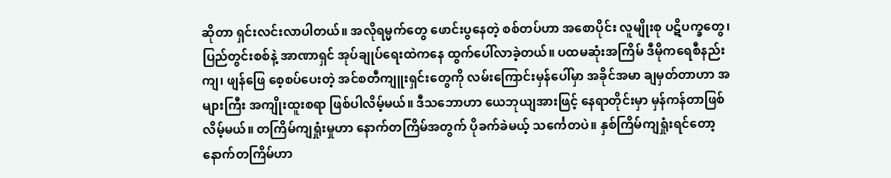ဆိုတာ ရှင်းလင်းလာပါတယ်။ အလိုရမ္မက်တွေ ဖောင်းပွနေတဲ့ စစ်တပ်ဟာ အစောပိုင်း လူမျိုးစု ပဋိပက္ခတွေ၊ ပြည်တွင်းစစ်နဲ့ အာဏာရှင် အုပ်ချုပ်ရေးထဲကနေ ထွက်ပေါ်လာခဲ့တယ်။ ပထမဆုံးအကြိမ် ဒီမိုကရေစီနည်းကျ၊ ဖျန်ဖြေ စေ့စပ်ပေးတဲ့ အင်စတီကျူးရှင်းတွေကို လမ်းကြောင်းမှန်ပေါ်မှာ အခိုင်အမာ ချမှတ်တာဟာ အများကြီး အကျိုးထူးစရာ ဖြစ်ပါလိမ့်မယ်။ ဒီသဘောဟာ ယေဘုယျအားဖြင့် နေရာတိုင်းမှာ မှန်ကန်တာဖြစ်လိမ့်မယ်။ တကြိမ်ကျရှုံးမှုဟာ နောက်တကြိမ်အတွက် ပိုခက်ခဲမယ့် သင်္ကေတပဲ။ နှစ်ကြိမ်ကျရှုံးရင်တော့ နောက်တကြိမ်ဟာ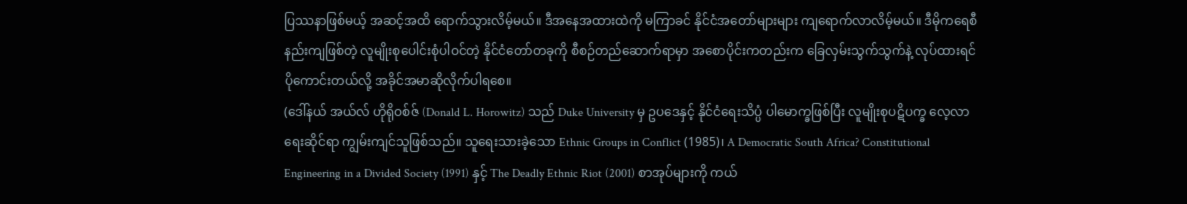ပြဿနာဖြစ်မယ့် အဆင့်အထိ ရောက်သွားလိမ့်မယ်။ ဒီအနေအထားထဲကို မကြာခင် နိုင်ငံအတော်များများ ကျရောက်လာလိမ့်မယ်။ ဒီမိုကရေစီနည်းကျဖြစ်တဲ့ လူမျိုးစုပေါင်းစုံပါဝင်တဲ့ နိုင်ငံတော်တခုကို စီစဉ်တည်ဆောက်ရာမှာ အစောပိုင်းကတည်းက ခြေလှမ်းသွက်သွက်နဲ့ လုပ်ထားရင် ပိုကောင်းတယ်လို့ အခိုင်အမာဆိုလိုက်ပါရစေ။
(ဒေါ်နယ် အယ်လ် ဟိုရိုဝစ်ဇ် (Donald L. Horowitz) သည် Duke University မှ ဥပဒေနှင့် နိုင်ငံရေးသိပ္ပံ ပါမောက္ခဖြစ်ပြီး လူမျိုးစုပဋိပက္ခ လေ့လာရေးဆိုင်ရာ ကျွမ်းကျင်သူဖြစ်သည်။ သူရေးသားခဲ့သော Ethnic Groups in Conflict (1985)၊ A Democratic South Africa? Constitutional Engineering in a Divided Society (1991) နှင့် The Deadly Ethnic Riot (2001) စာအုပ်များကို ကယ်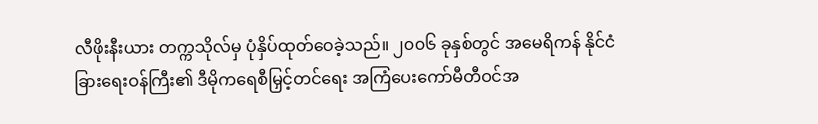လီဖိုးနီးယား တက္ကသိုလ်မှ ပုံနှိပ်ထုတ်ဝေခဲ့သည်။ ၂၀၀၆ ခုနှစ်တွင် အမေရိကန် နိုင်ငံခြားရေးဝန်ကြီး၏ ဒီမိုကရေစီမြှင့်တင်ရေး အကြံပေးကော်မီတီဝင်အ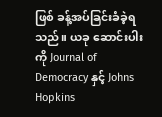ဖြစ် ခန့်အပ်ခြင်းခံခဲ့ရသည်။ ယခု ဆောင်းပါးကို Journal of Democracy နှင့် Johns Hopkins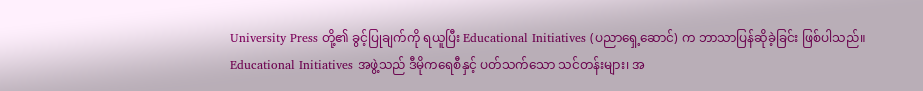University Press တို့၏ ခွင့်ပြုချက်ကို ရယူပြီး Educational Initiatives (ပညာရှေ့ဆောင်) က ဘာသာပြန်ဆိုခဲ့ခြင်း ဖြစ်ပါသည်။ Educational Initiatives အဖွဲ့သည် ဒီမိုကရေစီနှင့် ပတ်သက်သော သင်တန်းများ၊ အ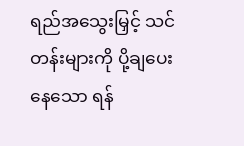ရည်အသွေးမြှင့် သင်တန်းများကို ပို့ချပေးနေသော ရန်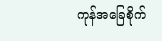ကုန်အခြေစိုက်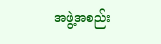အဖွဲ့အစည်း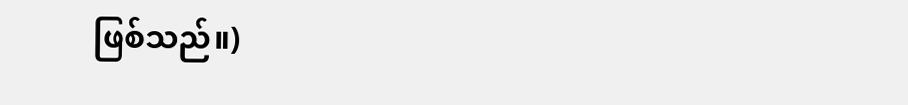ဖြစ်သည်။)